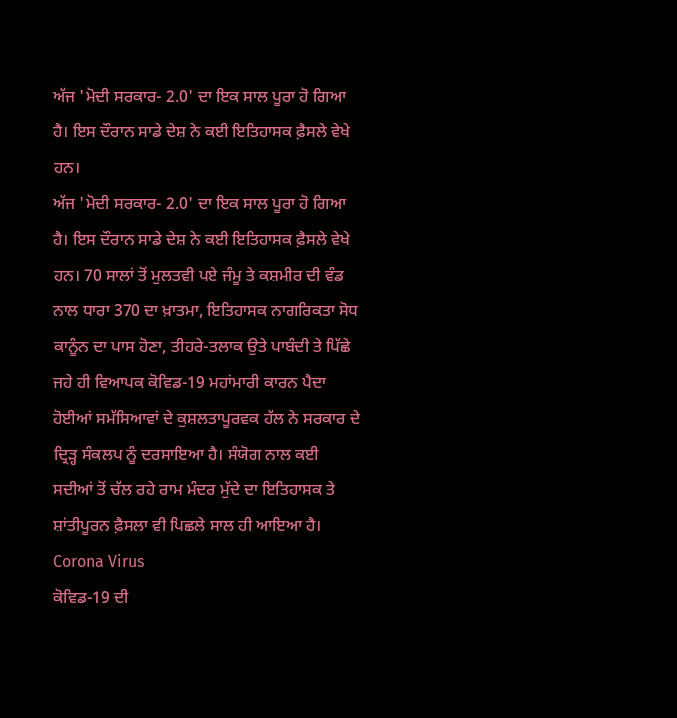ਅੱਜ 'ਮੋਦੀ ਸਰਕਾਰ- 2.0' ਦਾ ਇਕ ਸਾਲ ਪੂਰਾ ਹੋ ਗਿਆ ਹੈ। ਇਸ ਦੌਰਾਨ ਸਾਡੇ ਦੇਸ਼ ਨੇ ਕਈ ਇਤਿਹਾਸਕ ਫ਼ੈਸਲੇ ਵੇਖੇ ਹਨ।
ਅੱਜ 'ਮੋਦੀ ਸਰਕਾਰ- 2.0' ਦਾ ਇਕ ਸਾਲ ਪੂਰਾ ਹੋ ਗਿਆ ਹੈ। ਇਸ ਦੌਰਾਨ ਸਾਡੇ ਦੇਸ਼ ਨੇ ਕਈ ਇਤਿਹਾਸਕ ਫ਼ੈਸਲੇ ਵੇਖੇ ਹਨ। 70 ਸਾਲਾਂ ਤੋਂ ਮੁਲਤਵੀ ਪਏ ਜੰਮੂ ਤੇ ਕਸ਼ਮੀਰ ਦੀ ਵੰਡ ਨਾਲ ਧਾਰਾ 370 ਦਾ ਖ਼ਾਤਮਾ, ਇਤਿਹਾਸਕ ਨਾਗਰਿਕਤਾ ਸੋਧ ਕਾਨੂੰਨ ਦਾ ਪਾਸ ਹੋਣਾ, ਤੀਹਰੇ-ਤਲਾਕ ਉਤੇ ਪਾਬੰਦੀ ਤੇ ਪਿੱਛੇ ਜਹੇ ਹੀ ਵਿਆਪਕ ਕੋਵਿਡ-19 ਮਹਾਂਮਾਰੀ ਕਾਰਨ ਪੈਦਾ ਹੋਈਆਂ ਸਮੱਸਿਆਵਾਂ ਦੇ ਕੁਸ਼ਲਤਾਪੂਰਵਕ ਹੱਲ ਨੇ ਸਰਕਾਰ ਦੇ ਦ੍ਰਿੜ੍ਹ ਸੰਕਲਪ ਨੂੰ ਦਰਸਾਇਆ ਹੈ। ਸੰਯੋਗ ਨਾਲ ਕਈ ਸਦੀਆਂ ਤੋਂ ਚੱਲ ਰਹੇ ਰਾਮ ਮੰਦਰ ਮੁੱਦੇ ਦਾ ਇਤਿਹਾਸਕ ਤੇ ਸ਼ਾਂਤੀਪੂਰਨ ਫ਼ੈਸਲਾ ਵੀ ਪਿਛਲੇ ਸਾਲ ਹੀ ਆਇਆ ਹੈ।
Corona Virus
ਕੋਵਿਡ-19 ਦੀ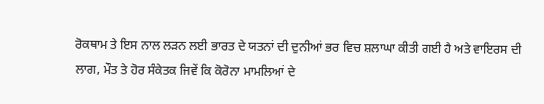ਰੋਕਥਾਮ ਤੇ ਇਸ ਨਾਲ ਲੜਨ ਲਈ ਭਾਰਤ ਦੇ ਯਤਨਾਂ ਦੀ ਦੁਨੀਆਂ ਭਰ ਵਿਚ ਸ਼ਲਾਘਾ ਕੀਤੀ ਗਈ ਹੈ ਅਤੇ ਵਾਇਰਸ ਦੀ ਲਾਗ, ਮੌਤ ਤੇ ਹੋਰ ਸੰਕੇਤਕ ਜਿਵੇਂ ਕਿ ਕੋਰੋਨਾ ਮਾਮਲਿਆਂ ਦੇ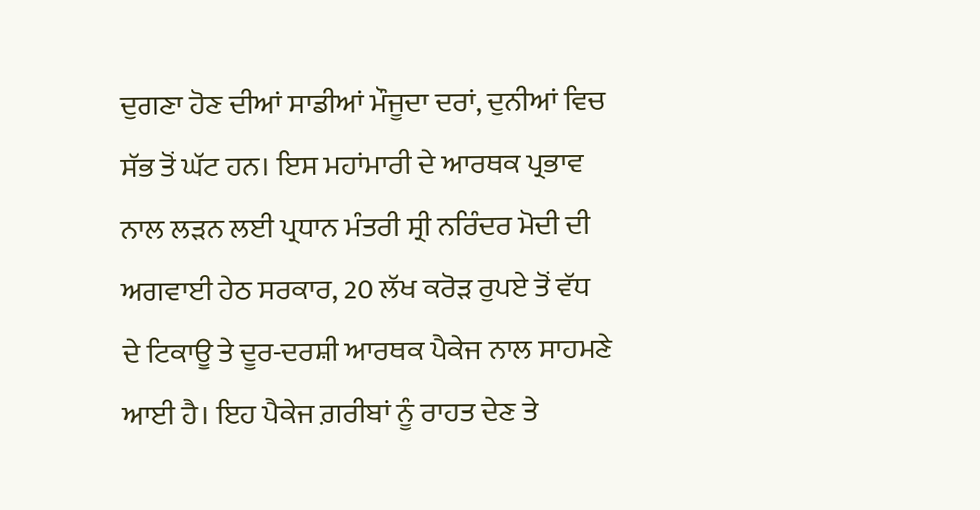ਦੁਗਣਾ ਹੋਣ ਦੀਆਂ ਸਾਡੀਆਂ ਮੌਜੂਦਾ ਦਰਾਂ, ਦੁਨੀਆਂ ਵਿਚ ਸੱਭ ਤੋਂ ਘੱਟ ਹਨ। ਇਸ ਮਹਾਂਮਾਰੀ ਦੇ ਆਰਥਕ ਪ੍ਰਭਾਵ ਨਾਲ ਲੜਨ ਲਈ ਪ੍ਰਧਾਨ ਮੰਤਰੀ ਸ੍ਰੀ ਨਰਿੰਦਰ ਮੋਦੀ ਦੀ ਅਗਵਾਈ ਹੇਠ ਸਰਕਾਰ, 20 ਲੱਖ ਕਰੋੜ ਰੁਪਏ ਤੋਂ ਵੱਧ ਦੇ ਟਿਕਾਊ ਤੇ ਦੂਰ-ਦਰਸ਼ੀ ਆਰਥਕ ਪੈਕੇਜ ਨਾਲ ਸਾਹਮਣੇ ਆਈ ਹੈ। ਇਹ ਪੈਕੇਜ ਗ਼ਰੀਬਾਂ ਨੂੰ ਰਾਹਤ ਦੇਣ ਤੇ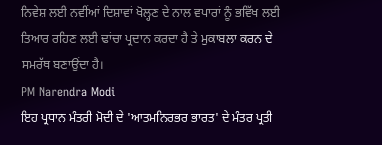ਨਿਵੇਸ਼ ਲਈ ਨਵੀਂਆਂ ਦਿਸ਼ਾਵਾਂ ਖੋਲ੍ਹਣ ਦੇ ਨਾਲ ਵਪਾਰਾਂ ਨੂੰ ਭਵਿੱਖ ਲਈ ਤਿਆਰ ਰਹਿਣ ਲਈ ਢਾਂਚਾ ਪ੍ਰਦਾਨ ਕਰਦਾ ਹੈ ਤੇ ਮੁਕਾਬਲਾ ਕਰਨ ਦੇ ਸਮਰੱਥ ਬਣਾਉਂਦਾ ਹੈ।
PM Narendra Modi
ਇਹ ਪ੍ਰਧਾਨ ਮੰਤਰੀ ਮੋਦੀ ਦੇ 'ਆਤਮਨਿਰਭਰ ਭਾਰਤ' ਦੇ ਮੰਤਰ ਪ੍ਰਤੀ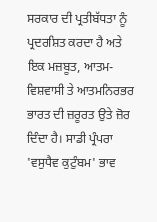ਸਰਕਾਰ ਦੀ ਪ੍ਰਤੀਬੱਧਤਾ ਨੂੰ ਪ੍ਰਦਰਸ਼ਿਤ ਕਰਦਾ ਹੈ ਅਤੇ ਇਕ ਮਜ਼ਬੂਤ, ਆਤਮ-ਵਿਸ਼ਵਾਸੀ ਤੇ ਆਤਮਨਿਰਭਰ ਭਾਰਤ ਦੀ ਜ਼ਰੂਰਤ ਉਤੇ ਜ਼ੋਰ ਦਿੰਦਾ ਹੈ। ਸਾਡੀ ਪ੍ਰੰਪਰਾ 'ਵਸੁਧੈਵ ਕੁਟੁੰਬਮ' ਭਾਵ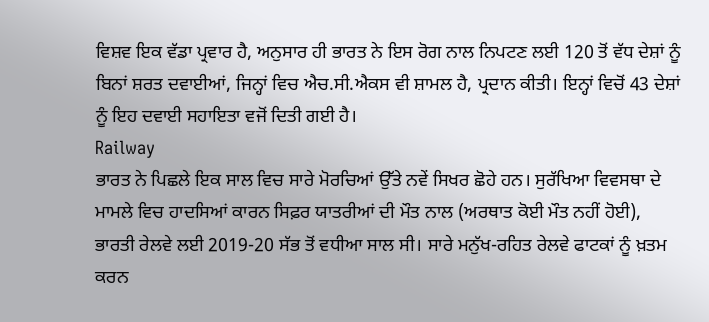ਵਿਸ਼ਵ ਇਕ ਵੱਡਾ ਪ੍ਰਵਾਰ ਹੈ, ਅਨੁਸਾਰ ਹੀ ਭਾਰਤ ਨੇ ਇਸ ਰੋਗ ਨਾਲ ਨਿਪਟਣ ਲਈ 120 ਤੋਂ ਵੱਧ ਦੇਸ਼ਾਂ ਨੂੰ ਬਿਨਾਂ ਸ਼ਰਤ ਦਵਾਈਆਂ, ਜਿਨ੍ਹਾਂ ਵਿਚ ਐਚ.ਸੀ.ਐਕਸ ਵੀ ਸ਼ਾਮਲ ਹੈ, ਪ੍ਰਦਾਨ ਕੀਤੀ। ਇਨ੍ਹਾਂ ਵਿਚੋਂ 43 ਦੇਸ਼ਾਂ ਨੂੰ ਇਹ ਦਵਾਈ ਸਹਾਇਤਾ ਵਜੋਂ ਦਿਤੀ ਗਈ ਹੈ।
Railway
ਭਾਰਤ ਨੇ ਪਿਛਲੇ ਇਕ ਸਾਲ ਵਿਚ ਸਾਰੇ ਮੋਰਚਿਆਂ ਉੱਤੇ ਨਵੇਂ ਸਿਖਰ ਛੋਹੇ ਹਨ। ਸੁਰੱਖਿਆ ਵਿਵਸਥਾ ਦੇ ਮਾਮਲੇ ਵਿਚ ਹਾਦਸਿਆਂ ਕਾਰਨ ਸਿਫ਼ਰ ਯਾਤਰੀਆਂ ਦੀ ਮੌਤ ਨਾਲ (ਅਰਥਾਤ ਕੋਈ ਮੌਤ ਨਹੀਂ ਹੋਈ), ਭਾਰਤੀ ਰੇਲਵੇ ਲਈ 2019-20 ਸੱਭ ਤੋਂ ਵਧੀਆ ਸਾਲ ਸੀ। ਸਾਰੇ ਮਨੁੱਖ-ਰਹਿਤ ਰੇਲਵੇ ਫਾਟਕਾਂ ਨੂੰ ਖ਼ਤਮ ਕਰਨ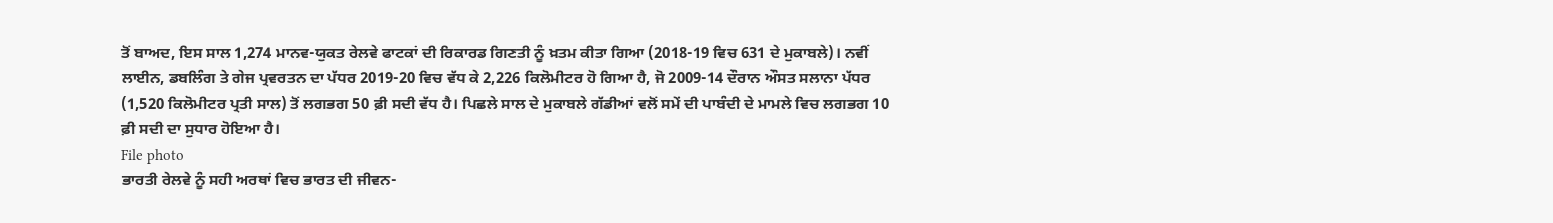ਤੋਂ ਬਾਅਦ, ਇਸ ਸਾਲ 1,274 ਮਾਨਵ-ਯੁਕਤ ਰੇਲਵੇ ਫਾਟਕਾਂ ਦੀ ਰਿਕਾਰਡ ਗਿਣਤੀ ਨੂੰ ਖ਼ਤਮ ਕੀਤਾ ਗਿਆ (2018-19 ਵਿਚ 631 ਦੇ ਮੁਕਾਬਲੇ)। ਨਵੀਂ ਲਾਈਨ, ਡਬਲਿੰਗ ਤੇ ਗੇਜ ਪ੍ਰਵਰਤਨ ਦਾ ਪੱਧਰ 2019-20 ਵਿਚ ਵੱਧ ਕੇ 2,226 ਕਿਲੋਮੀਟਰ ਹੋ ਗਿਆ ਹੈ, ਜੋ 2009-14 ਦੌਰਾਨ ਔਸਤ ਸਲਾਨਾ ਪੱਧਰ (1,520 ਕਿਲੋਮੀਟਰ ਪ੍ਰਤੀ ਸਾਲ) ਤੋਂ ਲਗਭਗ 50 ਫ਼ੀ ਸਦੀ ਵੱਧ ਹੈ। ਪਿਛਲੇ ਸਾਲ ਦੇ ਮੁਕਾਬਲੇ ਗੱਡੀਆਂ ਵਲੋਂ ਸਮੇਂ ਦੀ ਪਾਬੰਦੀ ਦੇ ਮਾਮਲੇ ਵਿਚ ਲਗਭਗ 10 ਫ਼ੀ ਸਦੀ ਦਾ ਸੁਧਾਰ ਹੋਇਆ ਹੈ।
File photo
ਭਾਰਤੀ ਰੇਲਵੇ ਨੂੰ ਸਹੀ ਅਰਥਾਂ ਵਿਚ ਭਾਰਤ ਦੀ ਜੀਵਨ-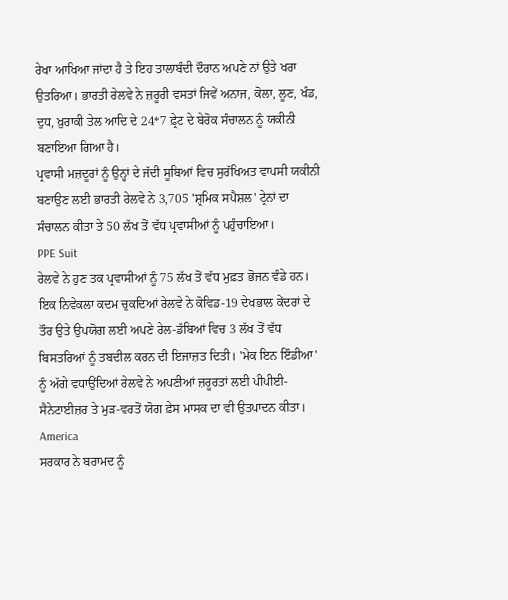ਰੇਖਾ ਆਖਿਆ ਜਾਂਦਾ ਹੈ ਤੇ ਇਹ ਤਾਲਾਬੰਦੀ ਦੌਰਾਨ ਅਪਣੇ ਨਾਂ ਉਤੇ ਖਰਾ ਉਤਰਿਆ। ਭਾਰਤੀ ਰੇਲਵੇ ਨੇ ਜ਼ਰੂਰੀ ਵਸਤਾਂ ਜਿਵੇਂ ਅਨਾਜ, ਕੋਲਾ, ਲੂਣ, ਖੰਡ, ਦੁਧ, ਖ਼ੁਰਾਕੀ ਤੇਲ ਆਦਿ ਦੇ 24*7 ਫ਼੍ਰੇਟ ਦੇ ਬੇਰੋਕ ਸੰਚਾਲਨ ਨੂੰ ਯਕੀਨੀ ਬਣਾਇਆ ਗਿਆ ਹੈ।
ਪ੍ਰਵਾਸੀ ਮਜ਼ਦੂਰਾਂ ਨੂੰ ਉਨ੍ਹਾਂ ਦੇ ਜੱਦੀ ਸੂਬਿਆਂ ਵਿਚ ਸੁਰੱਖਿਅਤ ਵਾਪਸੀ ਯਕੀਨੀ ਬਣਾਉਣ ਲਈ ਭਾਰਤੀ ਰੇਲਵੇ ਨੇ 3,705 'ਸ਼੍ਰਮਿਕ ਸਪੈਸ਼ਲ' ਟ੍ਰੇਨਾਂ ਦਾ ਸੰਚਾਲਨ ਕੀਤਾ ਤੇ 50 ਲੱਖ ਤੋਂ ਵੱਧ ਪ੍ਰਵਾਸੀਆਂ ਨੂੰ ਪਹੁੰਚਾਇਆ।
PPE Suit
ਰੇਲਵੇ ਨੇ ਹੁਣ ਤਕ ਪ੍ਰਵਾਸੀਆਂ ਨੂੰ 75 ਲੱਖ ਤੋਂ ਵੱਧ ਮੁਫ਼ਤ ਭੋਜਨ ਵੰਡੇ ਹਨ। ਇਕ ਨਿਵੇਕਲਾ ਕਦਮ ਚੁਕਦਿਆਂ ਰੇਲਵੇ ਨੇ ਕੋਵਿਡ-19 ਦੇਖਭਾਲ ਕੇਂਦਰਾਂ ਦੇ ਤੌਰ ਉਤੇ ਉਪਯੋਗ ਲਈ ਅਪਣੇ ਰੇਲ-ਡੱਬਿਆਂ ਵਿਚ 3 ਲੱਖ ਤੋਂ ਵੱਧ ਬਿਸਤਰਿਆਂ ਨੂੰ ਤਬਦੀਲ ਕਰਨ ਦੀ ਇਜਾਜ਼ਤ ਦਿਤੀ। 'ਮੇਕ ਇਨ ਇੰਡੀਆ' ਨੂੰ ਅੱਗੇ ਵਧਾਉਂਦਿਆਂ ਰੇਲਵੇ ਨੇ ਅਪਣੀਆਂ ਜ਼ਰੂਰਤਾਂ ਲਈ ਪੀਪੀਈ- ਸੈਨੇਟਾਈਜ਼ਰ ਤੇ ਮੁੜ-ਵਰਤੋਂ ਯੋਗ ਫ਼ੇਸ ਮਾਸਕ ਦਾ ਵੀ ਉਤਪਾਦਨ ਕੀਤਾ।
America
ਸਰਕਾਰ ਨੇ ਬਰਾਮਦ ਨੂੰ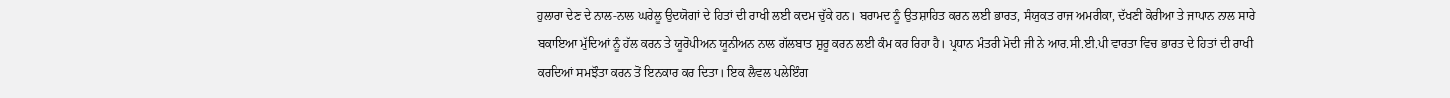ਹੁਲਾਰਾ ਦੇਣ ਦੇ ਨਾਲ-ਨਾਲ ਘਰੇਲੂ ਉਦਯੋਗਾਂ ਦੇ ਹਿਤਾਂ ਦੀ ਰਾਖੀ ਲਈ ਕਦਮ ਚੁੱਕੇ ਹਨ। ਬਰਾਮਦ ਨੂੰ ਉਤਸ਼ਾਹਿਤ ਕਰਨ ਲਈ ਭਾਰਤ, ਸੰਯੁਕਤ ਰਾਜ ਅਮਰੀਕਾ, ਦੱਖਣੀ ਕੋਰੀਆ ਤੇ ਜਾਪਾਨ ਨਾਲ ਸਾਰੇ ਬਕਾਇਆ ਮੁੱਦਿਆਂ ਨੂੰ ਹੱਲ ਕਰਨ ਤੇ ਯੂਰੋਪੀਅਨ ਯੂਨੀਅਨ ਨਾਲ ਗੱਲਬਾਤ ਸ਼ੁਰੂ ਕਰਨ ਲਈ ਕੰਮ ਕਰ ਰਿਹਾ ਹੈ। ਪ੍ਰਧਾਨ ਮੰਤਰੀ ਮੋਦੀ ਜੀ ਨੇ ਆਰ.ਸੀ.ਈ.ਪੀ ਵਾਰਤਾ ਵਿਚ ਭਾਰਤ ਦੇ ਹਿਤਾਂ ਦੀ ਰਾਖੀ ਕਰਦਿਆਂ ਸਮਝੌਤਾ ਕਰਨ ਤੋਂ ਇਨਕਾਰ ਕਰ ਦਿਤਾ। ਇਕ ਲੈਵਲ ਪਲੇਇੰਗ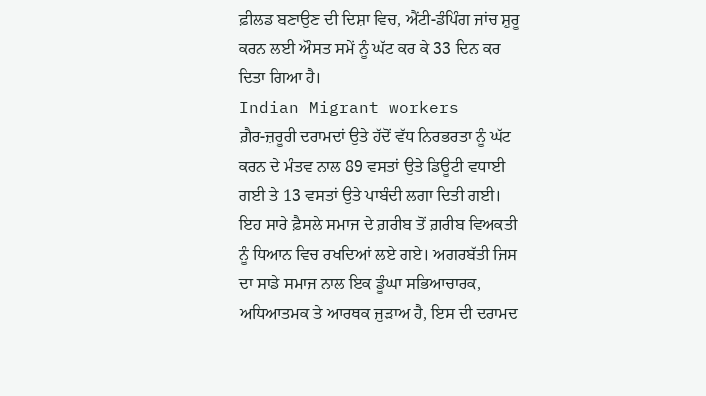ਫ਼ੀਲਡ ਬਣਾਉਣ ਦੀ ਦਿਸ਼ਾ ਵਿਚ, ਐਂਟੀ-ਡੰਪਿੰਗ ਜਾਂਚ ਸ਼ੁਰੂ ਕਰਨ ਲਈ ਔਸਤ ਸਮੇਂ ਨੂੰ ਘੱਟ ਕਰ ਕੇ 33 ਦਿਨ ਕਰ ਦਿਤਾ ਗਿਆ ਹੈ।
Indian Migrant workers
ਗ਼ੈਰ-ਜ਼ਰੂਰੀ ਦਰਾਮਦਾਂ ਉਤੇ ਹੱਦੋਂ ਵੱਧ ਨਿਰਭਰਤਾ ਨੂੰ ਘੱਟ ਕਰਨ ਦੇ ਮੰਤਵ ਨਾਲ 89 ਵਸਤਾਂ ਉਤੇ ਡਿਊਟੀ ਵਧਾਈ ਗਈ ਤੇ 13 ਵਸਤਾਂ ਉਤੇ ਪਾਬੰਦੀ ਲਗਾ ਦਿਤੀ ਗਈ। ਇਹ ਸਾਰੇ ਫ਼ੈਸਲੇ ਸਮਾਜ ਦੇ ਗ਼ਰੀਬ ਤੋਂ ਗ਼ਰੀਬ ਵਿਅਕਤੀ ਨੂੰ ਧਿਆਨ ਵਿਚ ਰਖਦਿਆਂ ਲਏ ਗਏ। ਅਗਰਬੱਤੀ ਜਿਸ ਦਾ ਸਾਡੇ ਸਮਾਜ ਨਾਲ ਇਕ ਡੂੰਘਾ ਸਭਿਆਚਾਰਕ, ਅਧਿਆਤਮਕ ਤੇ ਆਰਥਕ ਜੁੜਾਅ ਹੈ, ਇਸ ਦੀ ਦਰਾਮਦ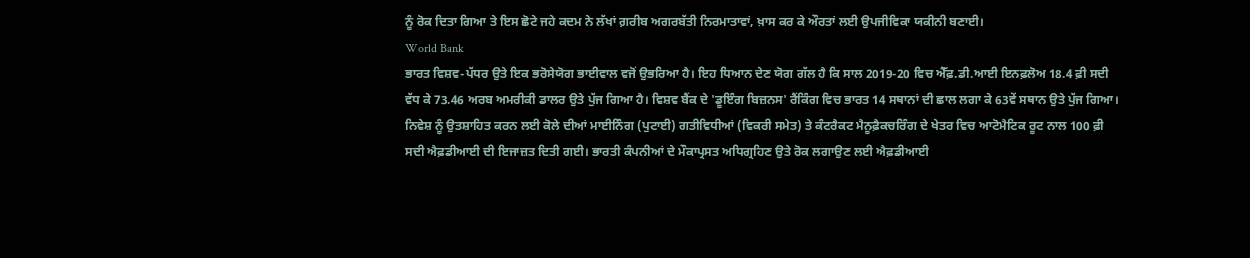ਨੂੰ ਰੋਕ ਦਿਤਾ ਗਿਆ ਤੇ ਇਸ ਛੋਟੇ ਜਹੇ ਕਦਮ ਨੇ ਲੱਖਾਂ ਗ਼ਰੀਬ ਅਗਰਬੱਤੀ ਨਿਰਮਾਤਾਵਾਂ, ਖ਼ਾਸ ਕਰ ਕੇ ਔਰਤਾਂ ਲਈ ਉਪਜੀਵਿਕਾ ਯਕੀਨੀ ਬਣਾਈ।
World Bank
ਭਾਰਤ ਵਿਸ਼ਵ-ਪੱਧਰ ਉਤੇ ਇਕ ਭਰੋਸੇਯੋਗ ਭਾਈਵਾਲ ਵਜੋਂ ਉਭਰਿਆ ਹੈ। ਇਹ ਧਿਆਨ ਦੇਣ ਯੋਗ ਗੱਲ ਹੈ ਕਿ ਸਾਲ 2019-20 ਵਿਚ ਐੱਫ਼.ਡੀ.ਆਈ ਇਨਫ਼ਲੋਅ 18.4 ਫ਼ੀ ਸਦੀ ਵੱਧ ਕੇ 73.46 ਅਰਬ ਅਮਰੀਕੀ ਡਾਲਰ ਉਤੇ ਪੁੱਜ ਗਿਆ ਹੈ। ਵਿਸ਼ਵ ਬੈਂਕ ਦੇ 'ਡੂਇੰਗ ਬਿਜ਼ਨਸ' ਰੈਂਕਿੰਗ ਵਿਚ ਭਾਰਤ 14 ਸਥਾਨਾਂ ਦੀ ਛਾਲ ਲਗਾ ਕੇ 63ਵੇਂ ਸਥਾਨ ਉਤੇ ਪੁੱਜ ਗਿਆ। ਨਿਵੇਸ਼ ਨੂੰ ਉਤਸ਼ਾਹਿਤ ਕਰਨ ਲਈ ਕੋਲੇ ਦੀਆਂ ਮਾਈਨਿੰਗ (ਪੁਟਾਈ) ਗਤੀਵਿਧੀਆਂ (ਵਿਕਰੀ ਸਮੇਤ) ਤੇ ਕੰਟਰੈਕਟ ਮੈਨੂਫ਼ੈਕਚਰਿੰਗ ਦੇ ਖੇਤਰ ਵਿਚ ਆਟੋਮੈਟਿਕ ਰੂਟ ਨਾਲ 100 ਫ਼ੀ ਸਦੀ ਐਫ਼ਡੀਆਈ ਦੀ ਇਜਾਜ਼ਤ ਦਿਤੀ ਗਈ। ਭਾਰਤੀ ਕੰਪਨੀਆਂ ਦੇ ਮੌਕਾਪ੍ਰਸਤ ਅਧਿਗ੍ਰਹਿਣ ਉਤੇ ਰੋਕ ਲਗਾਉਣ ਲਈ ਐਫ਼ਡੀਆਈ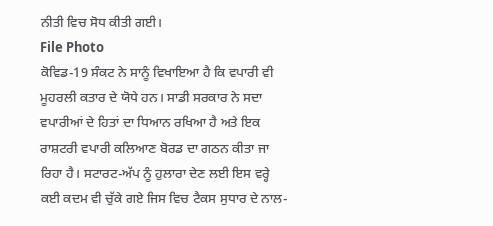ਨੀਤੀ ਵਿਚ ਸੋਧ ਕੀਤੀ ਗਈ।
File Photo
ਕੋਵਿਡ-19 ਸੰਕਟ ਨੇ ਸਾਨੂੰ ਵਿਖਾਇਆ ਹੈ ਕਿ ਵਪਾਰੀ ਵੀ ਮੂਹਰਲੀ ਕਤਾਰ ਦੇ ਯੋਧੇ ਹਨ। ਸਾਡੀ ਸਰਕਾਰ ਨੇ ਸਦਾ ਵਪਾਰੀਆਂ ਦੇ ਹਿਤਾਂ ਦਾ ਧਿਆਨ ਰਖਿਆ ਹੈ ਅਤੇ ਇਕ ਰਾਸ਼ਟਰੀ ਵਪਾਰੀ ਕਲਿਆਣ ਬੋਰਡ ਦਾ ਗਠਨ ਕੀਤਾ ਜਾ ਰਿਹਾ ਹੈ। ਸਟਾਰਟ-ਅੱਪ ਨੂੰ ਹੁਲਾਰਾ ਦੇਣ ਲਈ ਇਸ ਵਰ੍ਹੇ ਕਈ ਕਦਮ ਵੀ ਚੁੱਕੇ ਗਏ ਜਿਸ ਵਿਚ ਟੈਕਸ ਸੁਧਾਰ ਦੇ ਨਾਲ-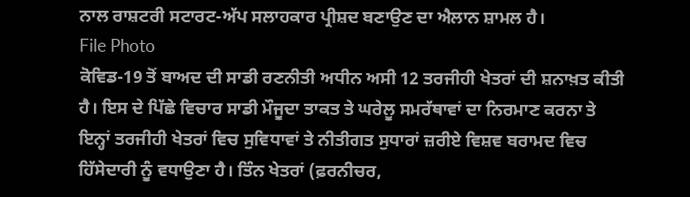ਨਾਲ ਰਾਸ਼ਟਰੀ ਸਟਾਰਟ-ਅੱਪ ਸਲਾਹਕਾਰ ਪ੍ਰੀਸ਼ਦ ਬਣਾਉਣ ਦਾ ਐਲਾਨ ਸ਼ਾਮਲ ਹੈ।
File Photo
ਕੋਵਿਡ-19 ਤੋਂ ਬਾਅਦ ਦੀ ਸਾਡੀ ਰਣਨੀਤੀ ਅਧੀਨ ਅਸੀ 12 ਤਰਜੀਹੀ ਖੇਤਰਾਂ ਦੀ ਸ਼ਨਾਖ਼ਤ ਕੀਤੀ ਹੈ। ਇਸ ਦੇ ਪਿੱਛੇ ਵਿਚਾਰ ਸਾਡੀ ਮੌਜੂਦਾ ਤਾਕਤ ਤੇ ਘਰੇਲੂ ਸਮਰੱਥਾਵਾਂ ਦਾ ਨਿਰਮਾਣ ਕਰਨਾ ਤੇ ਇਨ੍ਹਾਂ ਤਰਜੀਹੀ ਖੇਤਰਾਂ ਵਿਚ ਸੁਵਿਧਾਵਾਂ ਤੇ ਨੀਤੀਗਤ ਸੁਧਾਰਾਂ ਜ਼ਰੀਏ ਵਿਸ਼ਵ ਬਰਾਮਦ ਵਿਚ ਹਿੱਸੇਦਾਰੀ ਨੂੰ ਵਧਾਉਣਾ ਹੈ। ਤਿੰਨ ਖੇਤਰਾਂ (ਫ਼ਰਨੀਚਰ,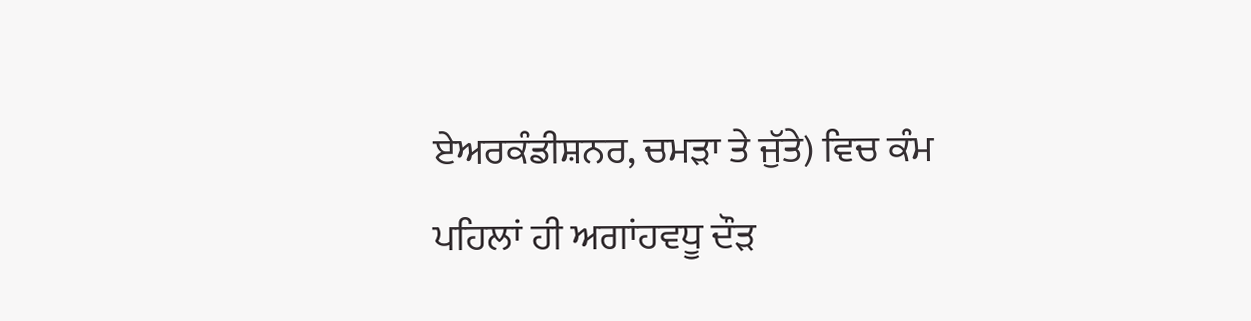ਏਅਰਕੰਡੀਸ਼ਨਰ, ਚਮੜਾ ਤੇ ਜੁੱਤੇ) ਵਿਚ ਕੰਮ ਪਹਿਲਾਂ ਹੀ ਅਗਾਂਹਵਧੂ ਦੌੜ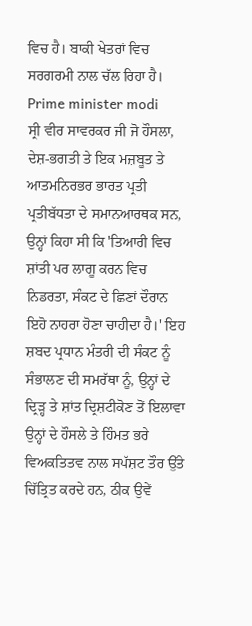ਵਿਚ ਹੈ। ਬਾਕੀ ਖੇਤਰਾਂ ਵਿਚ ਸਰਗਰਮੀ ਨਾਲ ਚੱਲ ਰਿਹਾ ਹੈ।
Prime minister modi
ਸ੍ਰੀ ਵੀਰ ਸਾਵਰਕਰ ਜੀ ਜੋ ਹੌਸਲਾ, ਦੇਸ਼-ਭਗਤੀ ਤੇ ਇਕ ਮਜ਼ਬੂਤ ਤੇ ਆਤਮਨਿਰਭਰ ਭਾਰਤ ਪ੍ਰਤੀ ਪ੍ਰਤੀਬੱਧਤਾ ਦੇ ਸਮਾਨਆਰਥਕ ਸਨ, ਉਨ੍ਹਾਂ ਕਿਹਾ ਸੀ ਕਿ 'ਤਿਆਰੀ ਵਿਚ ਸ਼ਾਂਤੀ ਪਰ ਲਾਗੂ ਕਰਨ ਵਿਚ ਨਿਡਰਤਾ, ਸੰਕਟ ਦੇ ਛਿਣਾਂ ਦੌਰਾਨ ਇਹੋ ਨਾਹਰਾ ਹੋਣਾ ਚਾਹੀਦਾ ਹੈ।' ਇਹ ਸ਼ਬਦ ਪ੍ਰਧਾਨ ਮੰਤਰੀ ਦੀ ਸੰਕਟ ਨੂੰ ਸੰਭਾਲਣ ਦੀ ਸਮਰੱਥਾ ਨੂੰ, ਉਨ੍ਹਾਂ ਦੇ ਦ੍ਰਿੜ੍ਹ ਤੇ ਸ਼ਾਂਤ ਦ੍ਰਿਸ਼ਟੀਕੋਣ ਤੋਂ ਇਲਾਵਾ ਉਨ੍ਹਾਂ ਦੇ ਹੌਸਲੇ ਤੇ ਹਿੰਮਤ ਭਰੇ ਵਿਅਕਤਿਤਵ ਨਾਲ ਸਪੱਸ਼ਟ ਤੌਰ ਉੱਤੇ ਚਿੱਤ੍ਰਿਤ ਕਰਦੇ ਹਨ, ਠੀਕ ਉਵੇਂ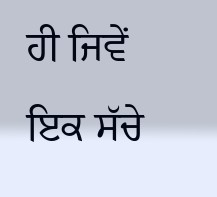ਹੀ ਜਿਵੇਂ ਇਕ ਸੱਚੇ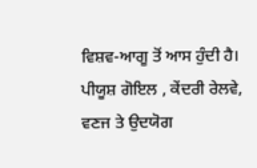ਵਿਸ਼ਵ-ਆਗੂ ਤੋਂ ਆਸ ਹੁੰਦੀ ਹੈ।
ਪੀਯੂਸ਼ ਗੋਇਲ , ਕੇਂਦਰੀ ਰੇਲਵੇ, ਵਣਜ ਤੇ ਉਦਯੋਗ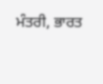ਮੰਤਰੀ, ਭਾਰਤ